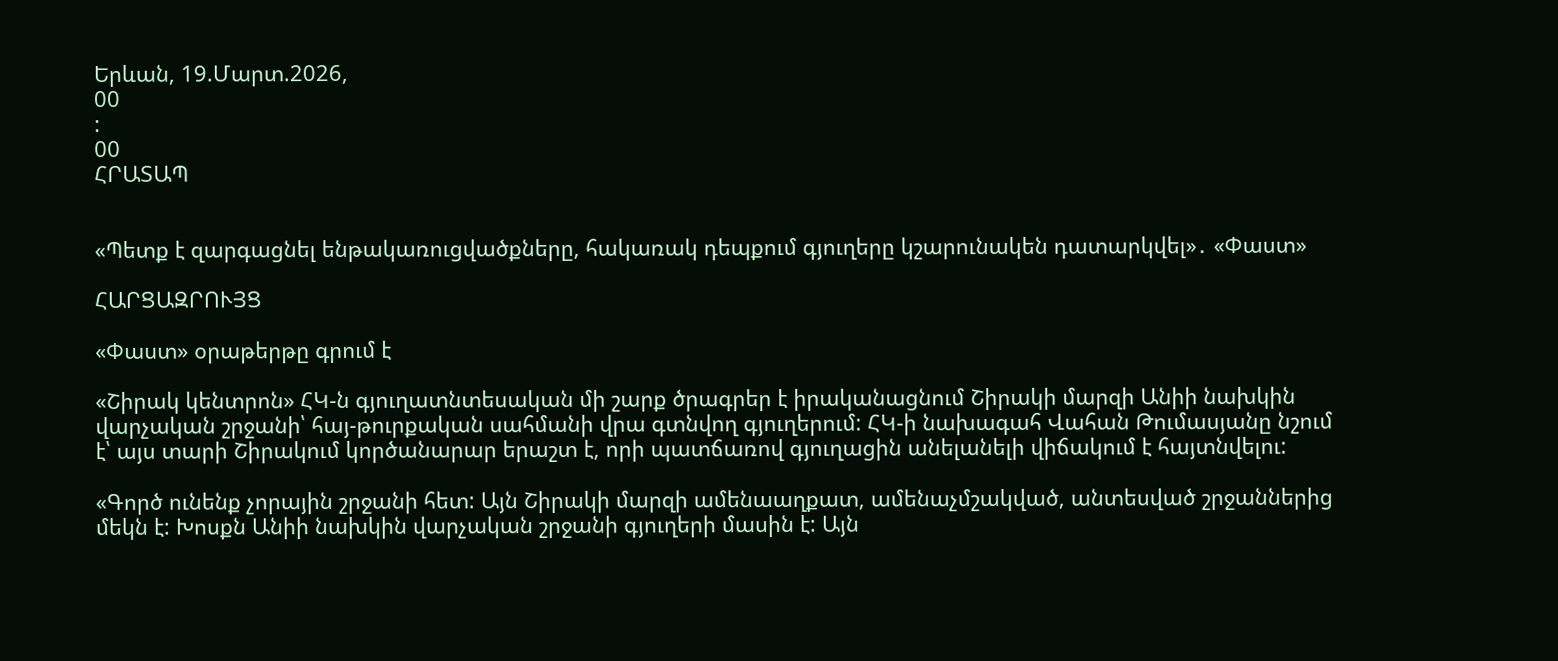Երևան, 19.Մարտ.2026,
00
:
00
ՀՐԱՏԱՊ


«Պետք է զարգացնել ենթակառուցվածքները, հակառակ դեպքում գյուղերը կշարունակեն դատարկվել»․ «Փաստ»

ՀԱՐՑԱԶՐՈՒՅՑ

«Փաստ» օրաթերթը գրում է

«Շիրակ կենտրոն» ՀԿ-ն գյուղատնտեսական մի շարք ծրագրեր է իրականացնում Շիրակի մարզի Անիի նախկին վարչական շրջանի՝ հայ-թուրքական սահմանի վրա գտնվող գյուղերում: ՀԿ-ի նախագահ Վահան Թումասյանը նշում է՝ այս տարի Շիրակում կործանարար երաշտ է, որի պատճառով գյուղացին անելանելի վիճակում է հայտնվելու:

«Գործ ունենք չորային շրջանի հետ: Այն Շիրակի մարզի ամենաաղքատ, ամենաչմշակված, անտեսված շրջաններից մեկն է: Խոսքն Անիի նախկին վարչական շրջանի գյուղերի մասին է: Այն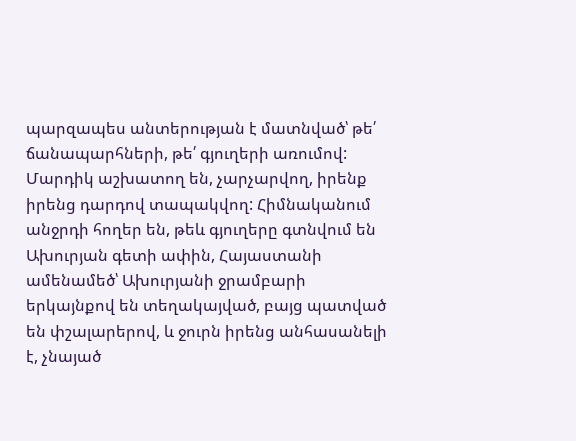պարզապես անտերության է մատնված՝ թե՛ ճանապարհների, թե՛ գյուղերի առումով: Մարդիկ աշխատող են, չարչարվող, իրենք իրենց դարդով տապակվող: Հիմնականում անջրդի հողեր են, թեև գյուղերը գտնվում են Ախուրյան գետի ափին, Հայաստանի ամենամեծ՝ Ախուրյանի ջրամբարի երկայնքով են տեղակայված, բայց պատված են փշալարերով, և ջուրն իրենց անհասանելի է, չնայած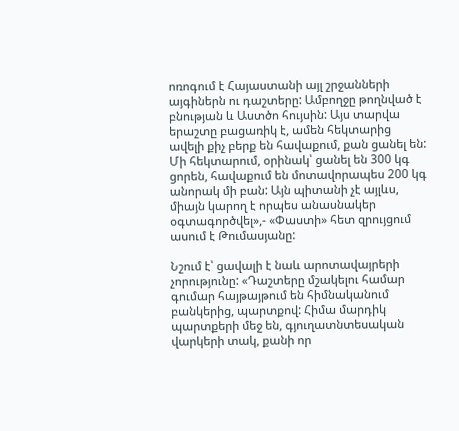ոռոգում է Հայաստանի այլ շրջանների այգիներն ու դաշտերը: Ամբողջը թողնված է բնության և Աստծո հույսին: Այս տարվա երաշտը բացառիկ է, ամեն հեկտարից ավելի քիչ բերք են հավաքում, քան ցանել են: Մի հեկտարում, օրինակ՝ ցանել են 300 կգ ցորեն, հավաքում են մոտավորապես 200 կգ անորակ մի բան: Այն պիտանի չէ այլևս, միայն կարող է որպես անասնակեր օգտագործվել»,- «Փաստի» հետ զրույցում ասում է Թումասյանը:

Նշում է՝ ցավալի է նաև արոտավայրերի չորությունը: «Դաշտերը մշակելու համար գումար հայթայթում են հիմնականում բանկերից, պարտքով: Հիմա մարդիկ պարտքերի մեջ են, գյուղատնտեսական վարկերի տակ, քանի որ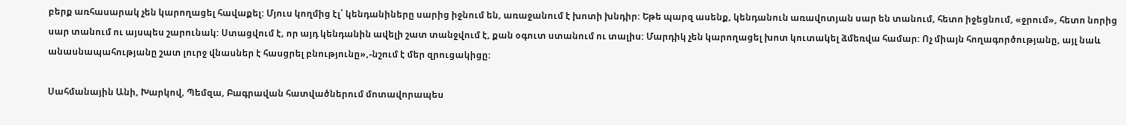բերք առհասարակ չեն կարողացել հավաքել: Մյուս կողմից էլ՝ կենդանիները սարից իջնում են, առաջանում է խոտի խնդիր: Եթե պարզ ասենք, կենդանուն առավոտյան սար են տանում, հետո իջեցնում, «ջրում», հետո նորից սար տանում ու այսպես շարունակ: Ստացվում է, որ այդ կենդանին ավելի շատ տանջվում է, քան օգուտ ստանում ու տալիս: Մարդիկ չեն կարողացել խոտ կուտակել ձմեռվա համար: Ոչ միայն հողագործությանը, այլ նաև անասնապահությանը շատ լուրջ վնասներ է հասցրել բնությունը»,-նշում է մեր զրուցակիցը:

Սահմանային Անի, Խարկով, Պեմզա, Բագրավան հատվածներում մոտավորապես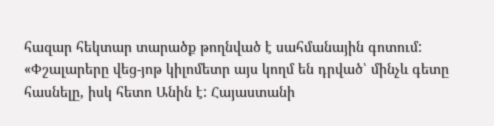հազար հեկտար տարածք թողնված է սահմանային գոտում: «Փշալարերը վեց-յոթ կիլոմետր այս կողմ են դրված՝ մինչև գետը հասնելը, իսկ հետո Անին է: Հայաստանի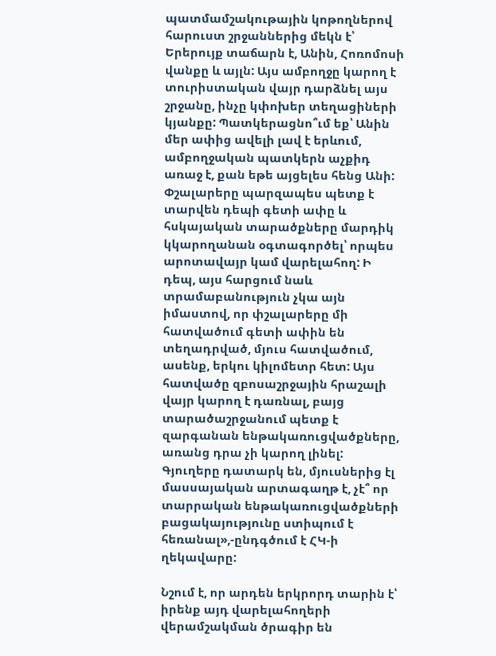պատմամշակութային կոթողներով հարուստ շրջաններից մեկն է՝ Երերույք տաճարն է, Անին, Հոռոմոսի վանքը և այլն: Այս ամբողջը կարող է տուրիստական վայր դարձնել այս շրջանը, ինչը կփոխեր տեղացիների կյանքը: Պատկերացնո՞ւմ եք՝ Անին մեր ափից ավելի լավ է երևում, ամբողջական պատկերն աչքիդ առաջ է, քան եթե այցելես հենց Անի: Փշալարերը պարզապես պետք է տարվեն դեպի գետի ափը և հսկայական տարածքները մարդիկ կկարողանան օգտագործել՝ որպես արոտավայր կամ վարելահող: Ի դեպ, այս հարցում նաև տրամաբանություն չկա այն իմաստով, որ փշալարերը մի հատվածում գետի ափին են տեղադրված, մյուս հատվածում, ասենք, երկու կիլոմետր հետ: Այս հատվածը զբոսաշրջային հրաշալի վայր կարող է դառնալ, բայց տարածաշրջանում պետք է զարգանան ենթակառուցվածքները, առանց դրա չի կարող լինել: Գյուղերը դատարկ են, մյուսներից էլ մասսայական արտագաղթ է, չէ՞ որ տարրական ենթակառուցվածքների բացակայությունը ստիպում է հեռանալ»,-ընդգծում է ՀԿ-ի ղեկավարը:

Նշում է, որ արդեն երկրորդ տարին է՝ իրենք այդ վարելահողերի վերամշակման ծրագիր են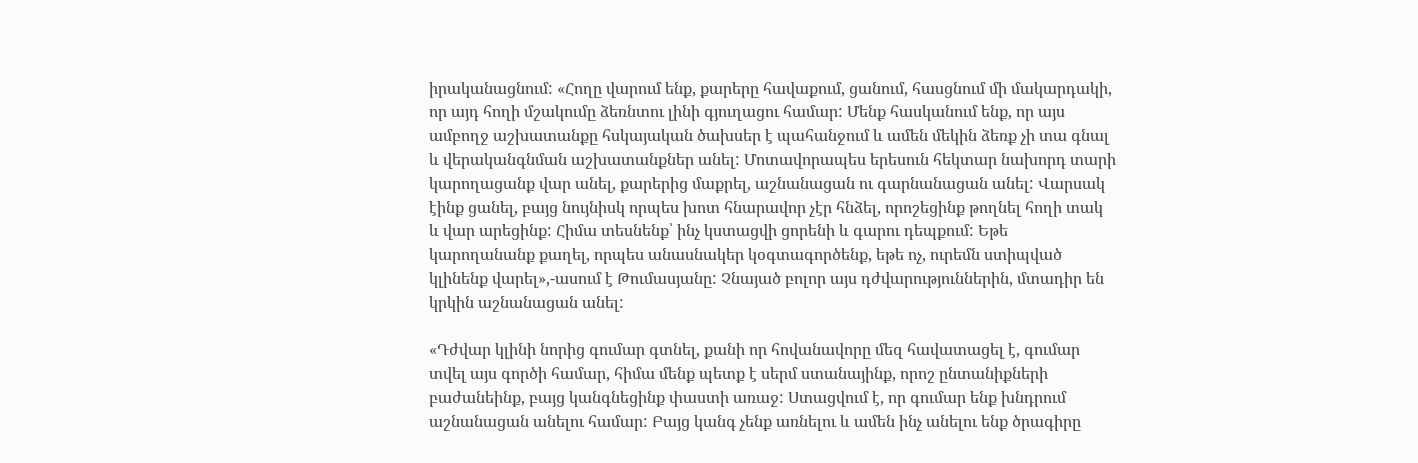իրականացնում: «Հողը վարում ենք, քարերը հավաքում, ցանում, հասցնում մի մակարդակի, որ այդ հողի մշակումը ձեռնտու լինի գյուղացու համար: Մենք հասկանում ենք, որ այս ամբողջ աշխատանքը հսկայական ծախսեր է պահանջում և ամեն մեկին ձեռք չի տա գնալ և վերականգնման աշխատանքներ անել: Մոտավորապես երեսուն հեկտար նախորդ տարի կարողացանք վար անել, քարերից մաքրել, աշնանացան ու գարնանացան անել: Վարսակ էինք ցանել, բայց նույնիսկ որպես խոտ հնարավոր չէր հնձել, որոշեցինք թողնել հողի տակ և վար արեցինք: Հիմա տեսնենք՝ ինչ կստացվի ցորենի և գարու դեպքում: Եթե կարողանանք քաղել, որպես անասնակեր կօգտագործենք, եթե ոչ, ուրեմն ստիպված կլինենք վարել»,-ասում է Թումասյանը: Չնայած բոլոր այս դժվարություններին, մտադիր են կրկին աշնանացան անել:

«Դժվար կլինի նորից գումար գտնել, քանի որ հովանավորը մեզ հավատացել է, գումար տվել այս գործի համար, հիմա մենք պետք է սերմ ստանայինք, որոշ ընտանիքների բաժանեինք, բայց կանգնեցինք փաստի առաջ: Ստացվում է, որ գումար ենք խնդրում աշնանացան անելու համար: Բայց կանգ չենք առնելու և ամեն ինչ անելու ենք ծրագիրը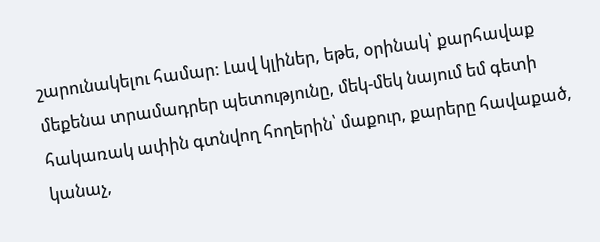շարունակելու համար: Լավ կլիներ, եթե, օրինակ՝ քարհավաք մեքենա տրամադրեր պետությունը, մեկ-մեկ նայում եմ գետի հակառակ ափին գտնվող հողերին՝ մաքուր, քարերը հավաքած, կանաչ,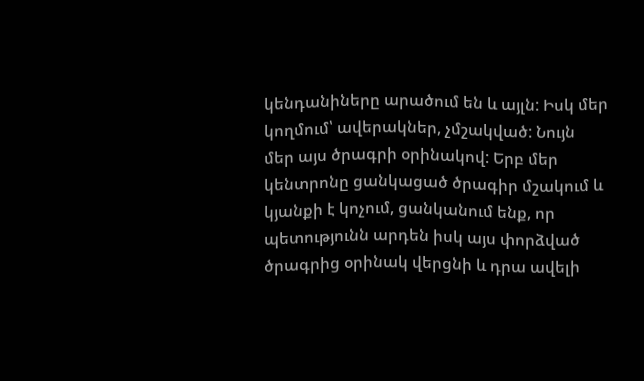կենդանիները արածում են և այլն: Իսկ մեր կողմում՝ ավերակներ, չմշակված: Նույն մեր այս ծրագրի օրինակով: Երբ մեր կենտրոնը ցանկացած ծրագիր մշակում և կյանքի է կոչում, ցանկանում ենք, որ պետությունն արդեն իսկ այս փորձված ծրագրից օրինակ վերցնի և դրա ավելի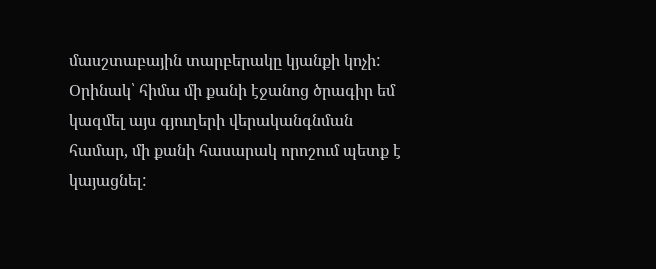մասշտաբային տարբերակը կյանքի կոչի: Օրինակ՝ հիմա մի քանի էջանոց ծրագիր եմ կազմել այս գյուղերի վերականգնման համար, մի քանի հասարակ որոշում պետք է կայացնել: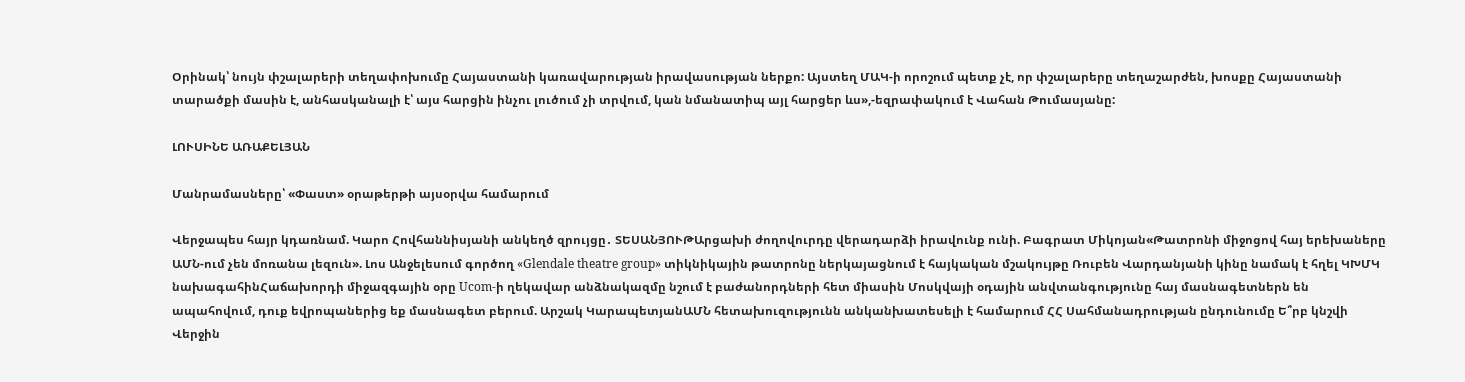Օրինակ՝ նույն փշալարերի տեղափոխումը Հայաստանի կառավարության իրավասության ներքո: Այստեղ ՄԱԿ-ի որոշում պետք չէ, որ փշալարերը տեղաշարժեն, խոսքը Հայաստանի տարածքի մասին է, անհասկանալի է՝ այս հարցին ինչու լուծում չի տրվում, կան նմանատիպ այլ հարցեր ևս»,-եզրափակում է Վահան Թումասյանը:

ԼՈՒՍԻՆԵ ԱՌԱՔԵԼՅԱՆ

Մանրամասները՝ «Փաստ» օրաթերթի այսօրվա համարում

Վերջապես հայր կդառնամ. Կարո Հովհաննիսյանի անկեղծ զրույցը․ ՏԵՍԱՆՅՈՒԹԱրցախի ժողովուրդը վերադարձի իրավունք ունի. Բագրատ Միկոյան«Թատրոնի միջոցով հայ երեխաները ԱՄՆ-ում չեն մոռանա լեզուն». Լոս Անջելեսում գործող «Glendale theatre group» տիկնիկային թատրոնը ներկայացնում է հայկական մշակույթը Ռուբեն Վարդանյանի կինը նամակ է հղել ԿԽՄԿ նախագահինՀաճախորդի միջազգային օրը Ucom-ի ղեկավար անձնակազմը նշում է բաժանորդների հետ միասին Մոսկվայի օդային անվտանգությունը հայ մասնագետներն են ապահովում, դուք եվրոպաներից եք մասնագետ բերում. Արշակ ԿարապետյանԱՄՆ հետախուզությունն անկանխատեսելի է համարում ՀՀ Սահմանադրության ընդունումը Ե՞րբ կնշվի Վերջին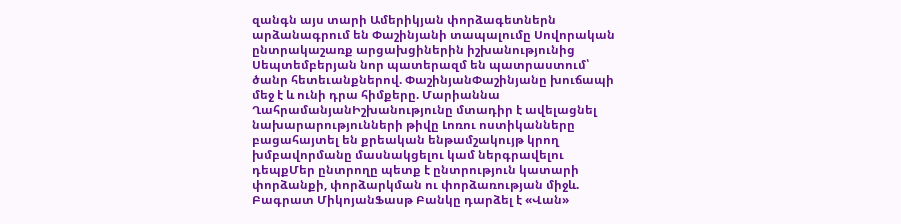զանգն այս տարի Ամերիկյան փորձագետներն արձանագրում են Փաշինյանի տապալումը Սովորական ընտրակաշառք արցախցիներին իշխանությունից Սեպտեմբերյան նոր պատերազմ են պատրաստում՝ ծանր հետեւանքներով. ՓաշինյանՓաշինյանը խուճապի մեջ է և ունի դրա հիմքերը. Մարիաննա ՂահրամանյանԻշխանությունը մտադիր է ավելացնել նախարարությունների թիվը Լոռու ոստիկանները բացահայտել են քրեական ենթամշակույթ կրող խմբավորմանը մասնակցելու կամ ներգրավելու դեպքՄեր ընտրողը պետք է ընտրություն կատարի փորձանքի, փորձարկման ու փորձառության միջև. Բագրատ ՄիկոյանՖասթ Բանկը դարձել է «Վան»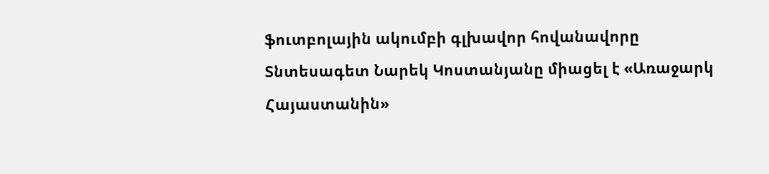ֆուտբոլային ակումբի գլխավոր հովանավորը Տնտեսագետ Նարեկ Կոստանյանը միացել է «Առաջարկ Հայաստանին»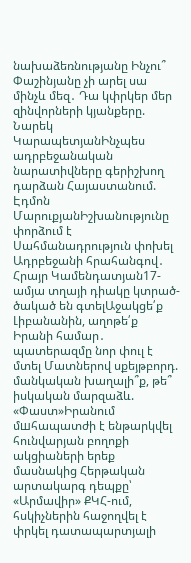նախաձեռնությանը Ինչու՞ Փաշինյանը չի արել սա մինչև մեզ․ Դա կփրկեր մեր զինվորների կյանքերը. Նարեկ ԿարապետյանԻնչպես ադրբեջանական նարատիվները գերիշխող դարձան Հայաստանում. Էդմոն ՄարուքյանԻշխանությունը փորձում է Սահմանադրություն փոխել Ադրբեջանի հրահանգով․ Հրայր Կամենդատյան17-ամյա տղայի դիակը կտրած-ծակած են գտելԱջակցե՛ք Լիբանանին, աղոթե՛ք Իրանի համար․ պատերազմը նոր փուլ է մտել Մատներով սքեյթբորդ. մանկական խաղալի՞ք, թե՞ իսկական մարզաձև. «Փաստ»Իրանում մшհապատժի է ենթարկվել հունվարյան բողոքի ակցիաների երեք մասնակից Հերթական արտակարգ դեպքը՝ «Արմավիր» ՔԿՀ-ում, հսկիչներին հաջողվել է փրկել դատապարտյալի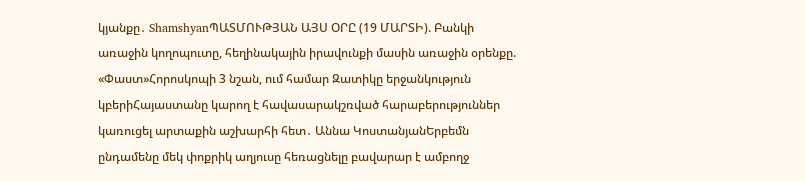կյանքը․ ShamshyanՊԱՏՄՈՒԹՅԱՆ ԱՅՍ ՕՐԸ (19 ՄԱՐՏԻ). Բանկի առաջին կողոպուտը, հեղինակային իրավունքի մասին առաջին օրենքը. «Փաստ»Հորոսկոպի 3 նշան, ում համար Զատիկը երջանկություն կբերիՀայաստանը կարող է հավասարակշռված հարաբերություններ կառուցել արտաքին աշխարհի հետ․ Աննա ԿոստանյանԵրբեմն ընդամենը մեկ փոքրիկ աղյուսը հեռացնելը բավարար է ամբողջ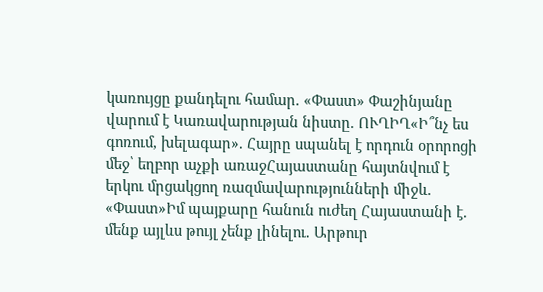կառույցը քանդելու համար. «Փաստ» Փաշինյանը վարում է Կառավարության նիստը. ՈՒՂԻՂ«Ի՞նչ ես գոռում, խելագար». Հայրը սպանել է որդուն օրորոցի մեջ՝ եղբոր աչքի առաջՀայաստանը հայտնվում է երկու մրցակցող ռազմավարությունների միջև. «Փաստ»Իմ պայքարը հանուն ուժեղ Հայաստանի է. մենք այլևս թույլ չենք լինելու. Արթուր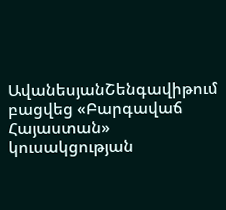ԱվանեսյանՇենգավիթում բացվեց «Բարգավաճ Հայաստան» կուսակցության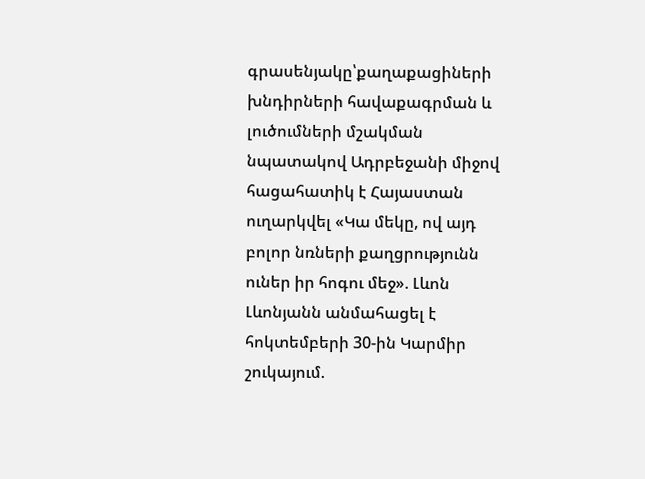գրասենյակը՝քաղաքացիների խնդիրների հավաքագրման և լուծումների մշակման նպատակով Ադրբեջանի միջով հացահատիկ է Հայաստան ուղարկվել «Կա մեկը, ով այդ բոլոր նռների քաղցրությունն ուներ իր հոգու մեջ». Լևոն Լևոնյանն անմահացել է հոկտեմբերի 30-ին Կարմիր շուկայում.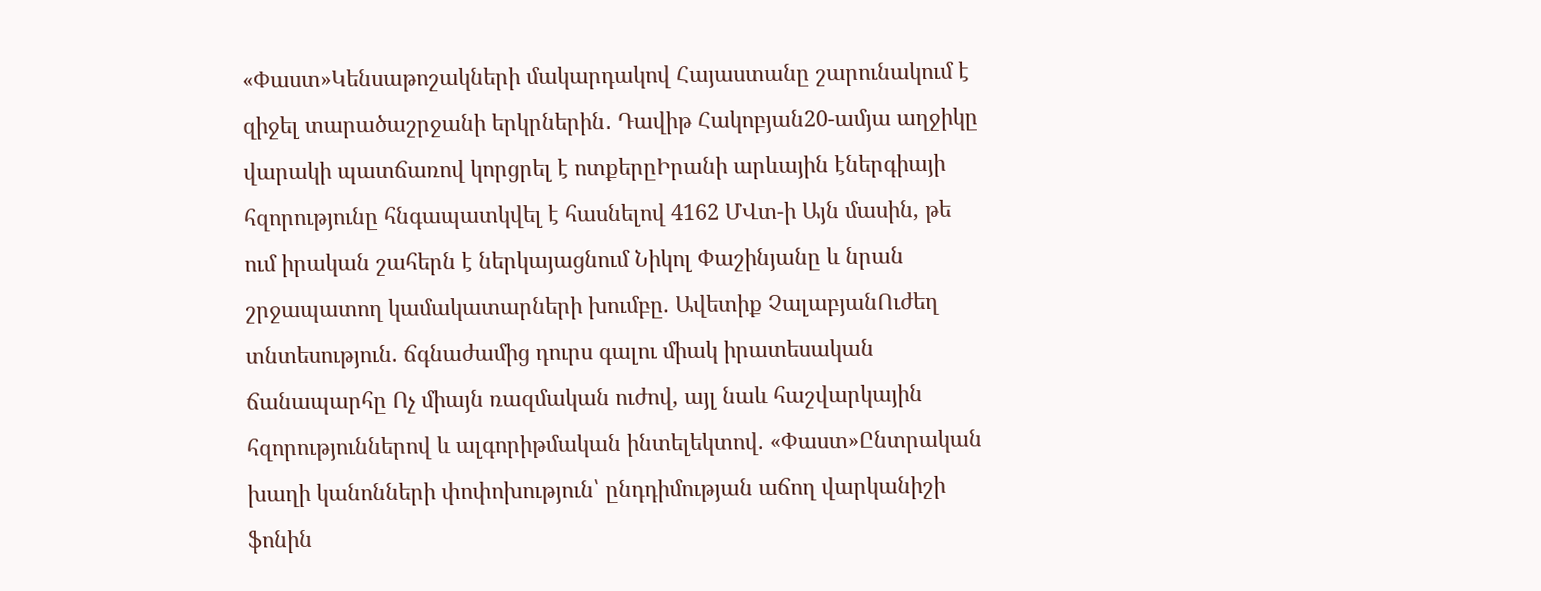«Փաստ»Կենսաթոշակների մակարդակով Հայաստանը շարունակում է զիջել տարածաշրջանի երկրներին․ Դավիթ Հակոբյան20-ամյա աղջիկը վարակի պատճառով կորցրել է ոտքերըԻրանի արևային էներգիայի հզորությունը հնգապատկվել է հասնելով 4162 ՄՎտ-ի Այն մասին, թե ում իրական շահերն է ներկայացնում Նիկոլ Փաշինյանը և նրան շրջապատող կամակատարների խումբը. Ավետիք ՉալաբյանՈւժեղ տնտեսություն. ճգնաժամից դուրս գալու միակ իրատեսական ճանապարհը Ոչ միայն ռազմական ուժով, այլ նաև հաշվարկային հզորություններով և ալգորիթմական ինտելեկտով. «Փաստ»Ընտրական խաղի կանոնների փոփոխություն՝ ընդդիմության աճող վարկանիշի ֆոնին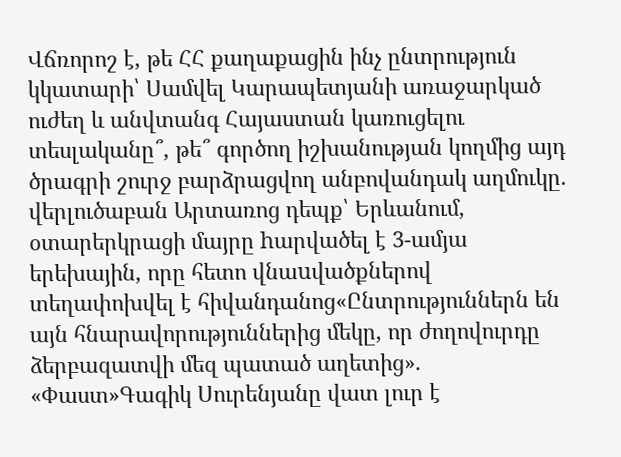Վճռորոշ է, թե ՀՀ քաղաքացին ինչ ընտրություն կկատարի՝ Սամվել Կարապետյանի առաջարկած ուժեղ և անվտանգ Հայաստան կառուցելու տեսլականը՞, թե՞ գործող իշխանության կողմից այդ ծրագրի շուրջ բարձրացվող անբովանդակ աղմուկը․ վերլուծաբան Արտառոց դեպք՝ Երևանում, օտարերկրացի մայրը hարվածել է 3-ամյա երեխային, որը հետո վնաuվածքներով տեղափոխվել է հիվանդանոց«Ընտրություններն են այն հնարավորություններից մեկը, որ ժողովուրդը ձերբազատվի մեզ պատած աղետից». «Փաստ»Գագիկ Սուրենյանը վատ լուր է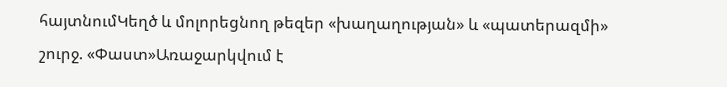հայտնումԿեղծ և մոլորեցնող թեզեր «խաղաղության» և «պատերազմի» շուրջ. «Փաստ»Առաջարկվում է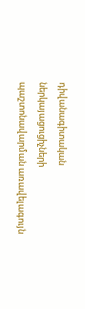դիվանագիտական ներկայացուցիչների պաշտոնավարման առավելագույն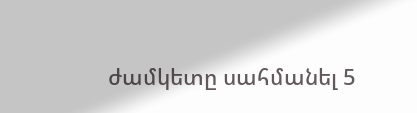ժամկետը սահմանել 5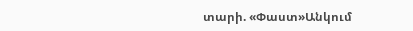տարի. «Փաստ»Անկում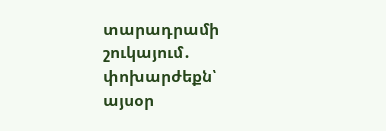տարադրամի շուկայում․ փոխարժեքն՝ այսօր